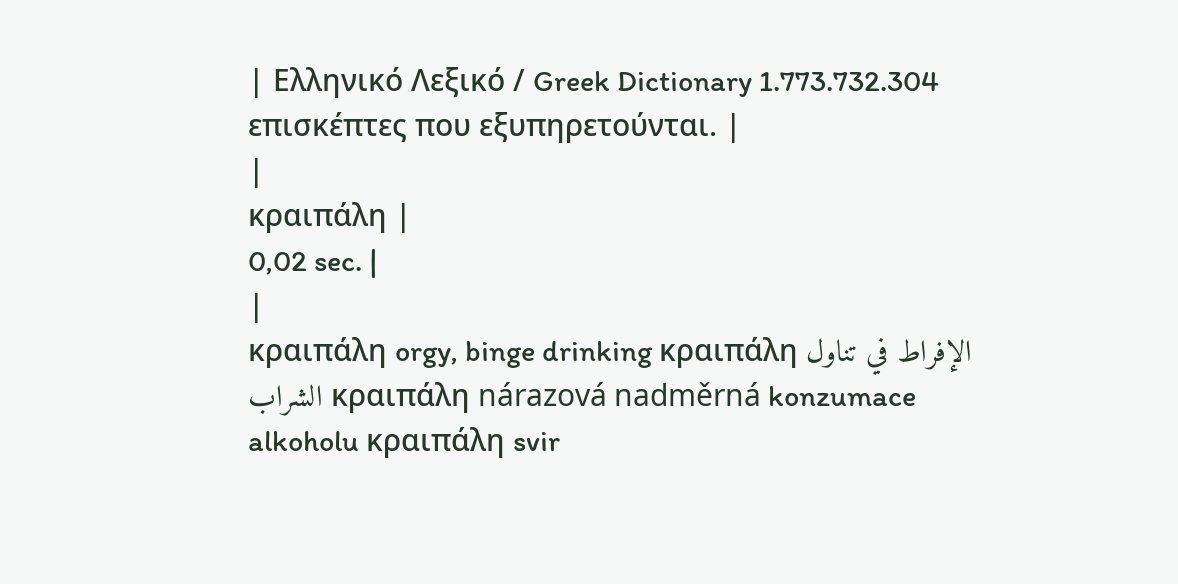| Ελληνικό Λεξικό / Greek Dictionary 1.773.732.304 επισκέπτες που εξυπηρετούνται. |
|
κραιπάλη |
0,02 sec. |
|
κραιπάλη orgy, binge drinking κραιπάλη الإفراط في تناول الشراب κραιπάλη nárazová nadměrná konzumace alkoholu κραιπάλη svir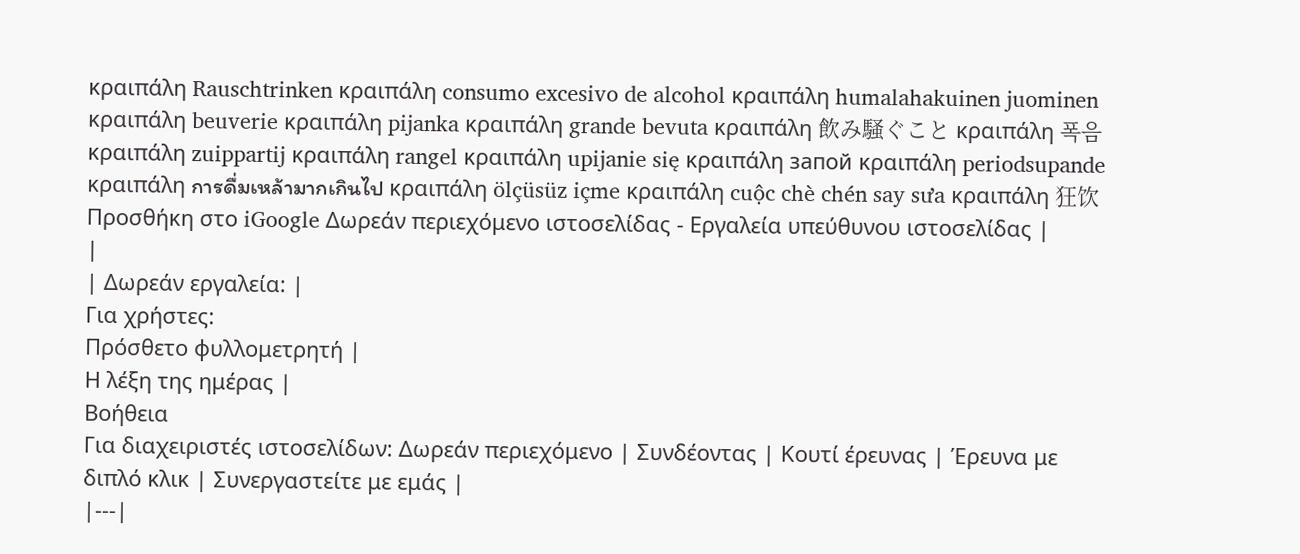κραιπάλη Rauschtrinken κραιπάλη consumo excesivo de alcohol κραιπάλη humalahakuinen juominen κραιπάλη beuverie κραιπάλη pijanka κραιπάλη grande bevuta κραιπάλη 飲み騒ぐこと κραιπάλη 폭음 κραιπάλη zuippartij κραιπάλη rangel κραιπάλη upijanie się κραιπάλη запой κραιπάλη periodsupande κραιπάλη การดื่มเหล้ามากเกินไป κραιπάλη ölçüsüz içme κραιπάλη cuộc chè chén say sưa κραιπάλη 狂饮 Προσθήκη στο iGoogle Δωρεάν περιεχόμενο ιστοσελίδας - Εργαλεία υπεύθυνου ιστοσελίδας |
|
| Δωρεάν εργαλεία: |
Για χρήστες:
Πρόσθετο φυλλομετρητή |
Η λέξη της ημέρας |
Βοήθεια
Για διαχειριστές ιστοσελίδων: Δωρεάν περιεχόμενο | Συνδέοντας | Κουτί έρευνας | Έρευνα με διπλό κλικ | Συνεργαστείτε με εμάς |
|---|